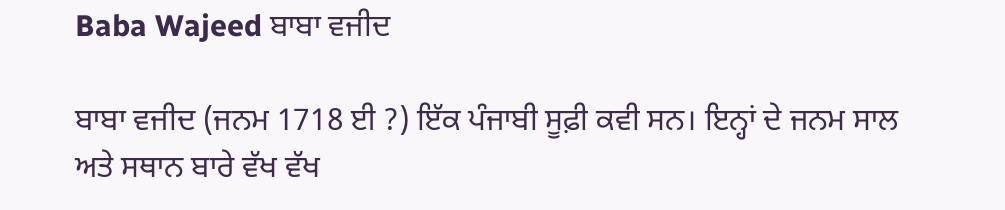Baba Wajeed ਬਾਬਾ ਵਜੀਦ

ਬਾਬਾ ਵਜੀਦ (ਜਨਮ 1718 ਈ ?) ਇੱਕ ਪੰਜਾਬੀ ਸੂਫ਼ੀ ਕਵੀ ਸਨ। ਇਨ੍ਹਾਂ ਦੇ ਜਨਮ ਸਾਲ ਅਤੇ ਸਥਾਨ ਬਾਰੇ ਵੱਖ ਵੱਖ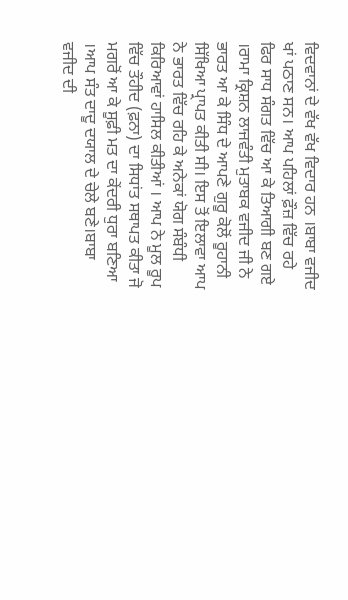ਵਿਦਵਾਨਾਂ ਦੇ ਵੱਖ ਵੱਖ ਵਿਦਾਰ ਹਨ ।ਬਾਬਾ ਵਜੀਦ ਖਾਂ ਪਠਾਣ ਸਨ। ਆਪ ਪਹਿਲਾਂ ਫ਼ੌਜ਼ ਵਿੱਚ ਰਹੇ ਫਿਰ ਸਾਧ ਸੰਗਤ ਵਿੱਚ ਆ ਕੇ ਤਿਆਗੀ ਬਣ ਗਏ ।ਰਾਮਾ ਕ੍ਰਿਸ਼ਨ ਲਾਜਵੰਤੀ ਮੁਤਾਬਕ ਵਜੀਦ ਜੀ ਨੇ ਭਾਰਤ ਆ ਕੇ ਸਿੰਧ ਦੇ ਆਪਣੇ ਗੁਰੂ ਕੋਲੋਂ ਰੂਹਾਨੀ ਸਿੱਖਿਆ ਪ੍ਰਾਪਤ ਕੀਤੀ ਸੀ। ਇਸ ਤੋਂ ਇਲਾਵਾ ਆਪ ਨੇ ਭਾਰਤ ਵਿੱਚ ਰਹਿ ਕੇ ਅਨੇਕਾਂ ਯੋਗ ਸੰਬੰਧੀ ਕਿਰਿਆਵਾਂ ਹਾਸਿਲ ਕੀਤੀਆਂ । ਆਪ ਨੇ ਮੂਲ ਰੂਪ ਵਿੱਚ ਤੌਹੀਦ (ਫ਼ਨਾ) ਦਾ ਸਿਧਾਂਤ ਸਥਾਪਤ ਕੀਤਾ ਜੋ ਮਗਰੋਂ ਆ ਕੇ ਸੂਫ਼ੀ ਮਤ ਦਾ ਕੇਂਦਰੀ ਧੁਰਾ ਬਣਿਆ ।ਆਪ ਸੰਤ ਦਾਦੂ ਦਯਾਲ ਦੇ ਚੇਲੇ ਬਣੇ।ਬਾਬਾ ਵਜੀਦ ਦੀ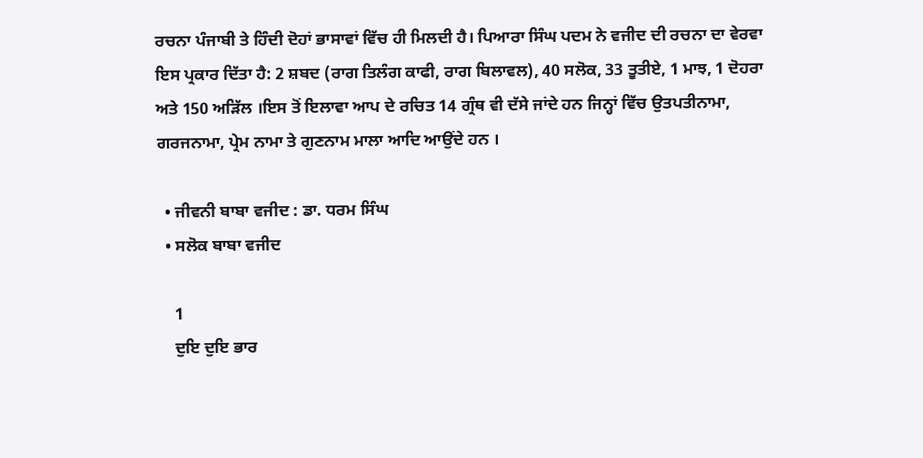ਰਚਨਾ ਪੰਜਾਬੀ ਤੇ ਹਿੰਦੀ ਦੋਹਾਂ ਭਾਸਾਵਾਂ ਵਿੱਚ ਹੀ ਮਿਲਦੀ ਹੈ। ਪਿਆਰਾ ਸਿੰਘ ਪਦਮ ਨੇ ਵਜੀਦ ਦੀ ਰਚਨਾ ਦਾ ਵੇਰਵਾ ਇਸ ਪ੍ਰਕਾਰ ਦਿੱਤਾ ਹੈ: 2 ਸ਼ਬਦ (ਰਾਗ ਤਿਲੰਗ ਕਾਫੀ, ਰਾਗ ਬਿਲਾਵਲ), 40 ਸਲੋਕ, 33 ਤੂਤੀਏ, 1 ਮਾਝ, 1 ਦੋਹਰਾ ਅਤੇ 150 ਅੜਿੱਲ ।ਇਸ ਤੋਂ ਇਲਾਵਾ ਆਪ ਦੇ ਰਚਿਤ 14 ਗ੍ਰੰਥ ਵੀ ਦੱਸੇ ਜਾਂਦੇ ਹਨ ਜਿਨ੍ਹਾਂ ਵਿੱਚ ਉਤਪਤੀਨਾਮਾ, ਗਰਜਨਾਮਾ, ਪ੍ਰੇਮ ਨਾਮਾ ਤੇ ਗੁਣਨਾਮ ਮਾਲਾ ਆਦਿ ਆਉਂਦੇ ਹਨ ।

  • ਜੀਵਨੀ ਬਾਬਾ ਵਜੀਦ : ਡਾ. ਧਰਮ ਸਿੰਘ
  • ਸਲੋਕ ਬਾਬਾ ਵਜੀਦ

    1
    ਦੁਇ ਦੁਇ ਭਾਰ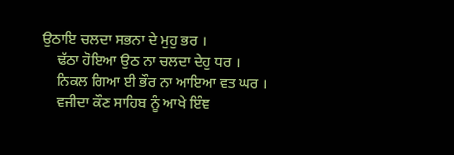ਉਠਾਇ ਚਲਦਾ ਸਭਨਾ ਦੇ ਮੁਹੁ ਭਰ ।
    ਢੱਠਾ ਹੋਇਆ ਉਠ ਨਾ ਚਲਦਾ ਦੇਹੁ ਧਰ ।
    ਨਿਕਲ ਗਿਆ ਈ ਭੌਰ ਨਾ ਆਇਆ ਵਤ ਘਰ ।
    ਵਜੀਦਾ ਕੌਣ ਸਾਹਿਬ ਨੂੰ ਆਖੇ ਇੰਞ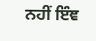ਨਹੀਂ ਇੰਞ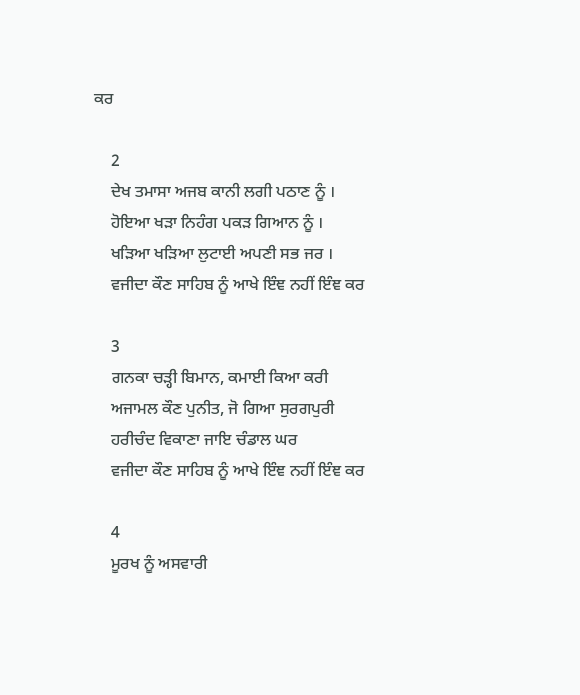ਕਰ

    2
    ਦੇਖ ਤਮਾਸਾ ਅਜਬ ਕਾਨੀ ਲਗੀ ਪਠਾਣ ਨੂੰ ।
    ਹੋਇਆ ਖੜਾ ਨਿਹੰਗ ਪਕੜ ਗਿਆਨ ਨੂੰ ।
    ਖੜਿਆ ਖੜਿਆ ਲੁਟਾਈ ਅਪਣੀ ਸਭ ਜਰ ।
    ਵਜੀਦਾ ਕੌਣ ਸਾਹਿਬ ਨੂੰ ਆਖੇ ਇੰਞ ਨਹੀਂ ਇੰਞ ਕਰ

    3
    ਗਨਕਾ ਚੜ੍ਹੀ ਬਿਮਾਨ, ਕਮਾਈ ਕਿਆ ਕਰੀ
    ਅਜਾਮਲ ਕੌਣ ਪੁਨੀਤ, ਜੋ ਗਿਆ ਸੁਰਗਪੁਰੀ
    ਹਰੀਚੰਦ ਵਿਕਾਣਾ ਜਾਇ ਚੰਡਾਲ ਘਰ
    ਵਜੀਦਾ ਕੌਣ ਸਾਹਿਬ ਨੂੰ ਆਖੇ ਇੰਞ ਨਹੀਂ ਇੰਞ ਕਰ

    4
    ਮੂਰਖ ਨੂੰ ਅਸਵਾਰੀ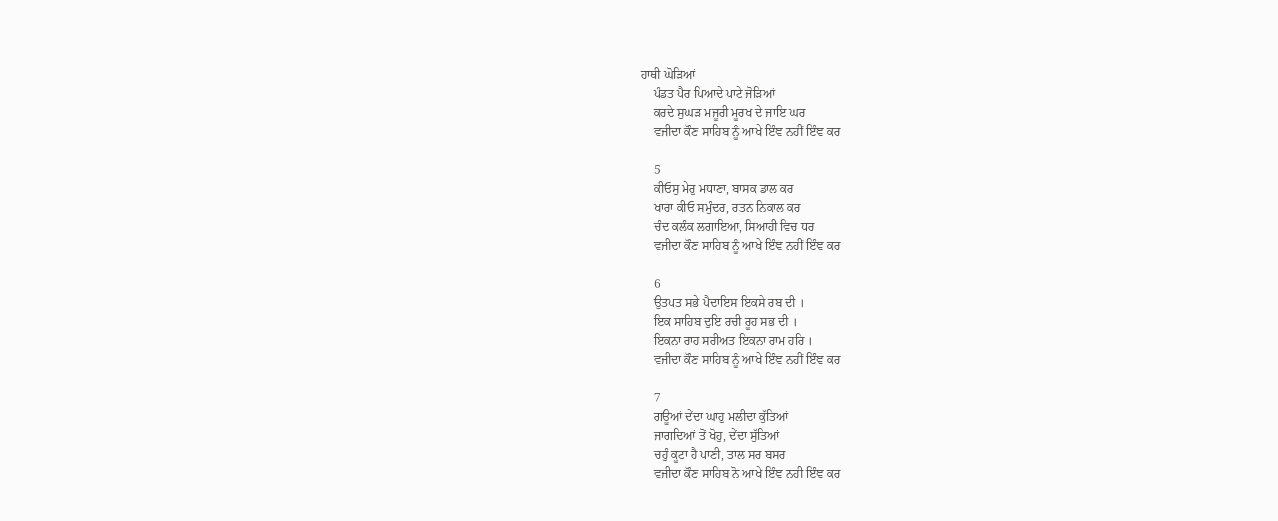ਹਾਥੀ ਘੋੜਿਆਂ
    ਪੰਡਤ ਪੈਰ ਪਿਆਦੇ ਪਾਟੇ ਜੋੜਿਆਂ
    ਕਰਦੇ ਸੁਘੜ ਮਜੂਰੀ ਮੂਰਖ ਦੇ ਜਾਇ ਘਰ
    ਵਜੀਦਾ ਕੌਣ ਸਾਹਿਬ ਨੂੰ ਆਖੇ ਇੰਞ ਨਹੀਂ ਇੰਞ ਕਰ

    5
    ਕੀਓਸੁ ਮੇਰੁ ਮਧਾਣਾ, ਬਾਸਕ ਡਾਲ ਕਰ
    ਖਾਰਾ ਕੀਓ ਸਮੁੰਦਰ, ਰਤਨ ਨਿਕਾਲ ਕਰ
    ਚੰਦ ਕਲੰਕ ਲਗਾਇਆ, ਸਿਆਹੀ ਵਿਚ ਧਰ
    ਵਜੀਦਾ ਕੌਣ ਸਾਹਿਬ ਨੂੰ ਆਖੇ ਇੰਞ ਨਹੀਂ ਇੰਞ ਕਰ

    6
    ਉਤਪਤ ਸਭੇ ਪੈਦਾਇਸ ਇਕਸੇ ਰਬ ਦੀ ।
    ਇਕ ਸਾਹਿਬ ਦੁਇ ਰਚੀ ਰੂਹ ਸਭ ਦੀ ।
    ਇਕਨਾ ਰਾਹ ਸਰੀਅਤ ਇਕਨਾ ਰਾਮ ਹਰਿ ।
    ਵਜੀਦਾ ਕੌਣ ਸਾਹਿਬ ਨੂੰ ਆਖੇ ਇੰਞ ਨਹੀਂ ਇੰਞ ਕਰ

    7
    ਗਊਆਂ ਦੇਂਦਾ ਘਾਹੁ ਮਲੀਦਾ ਕੁੱਤਿਆਂ
    ਜਾਗਦਿਆਂ ਤੋਂ ਖੋਹੁ, ਦੇਂਦਾ ਸੁੱਤਿਆਂ
    ਚਹੁੰ ਕੂਟਾ ਹੈ ਪਾਣੀ, ਤਾਲ ਸਰ ਬਸਰ
    ਵਜੀਦਾ ਕੌਣ ਸਾਹਿਬ ਨੋ ਆਖੇ ਇੰਞ ਨਹੀ ਇੰਞ ਕਰ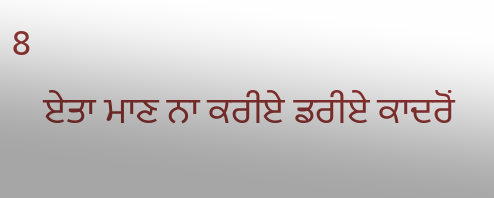8
    ਏਤਾ ਮਾਣ ਨਾ ਕਰੀਏ ਡਰੀਏ ਕਾਦਰੋਂ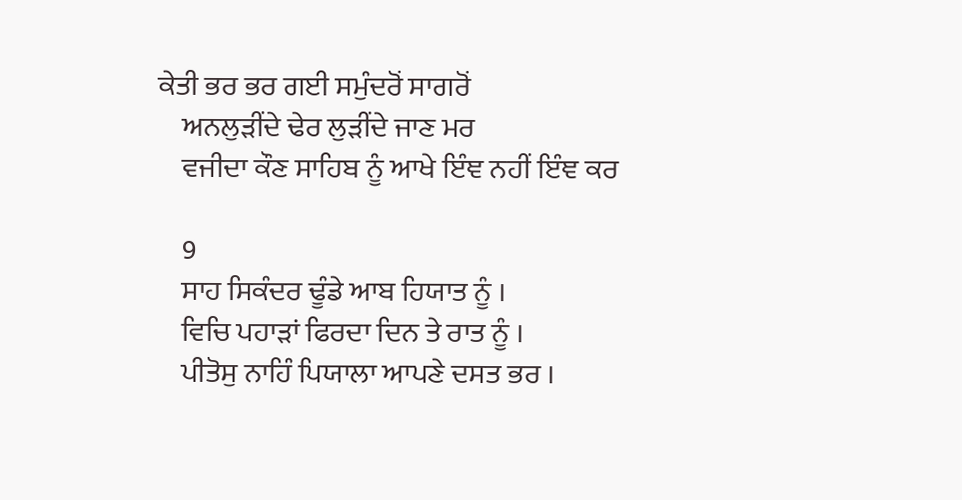ਕੇਤੀ ਭਰ ਭਰ ਗਈ ਸਮੁੰਦਰੋਂ ਸਾਗਰੋਂ
    ਅਨਲੁੜੀਂਦੇ ਢੇਰ ਲੁੜੀਂਦੇ ਜਾਣ ਮਰ
    ਵਜੀਦਾ ਕੌਣ ਸਾਹਿਬ ਨੂੰ ਆਖੇ ਇੰਞ ਨਹੀਂ ਇੰਞ ਕਰ

    9
    ਸਾਹ ਸਿਕੰਦਰ ਢੂੰਡੇ ਆਬ ਹਿਯਾਤ ਨੂੰ ।
    ਵਿਚਿ ਪਹਾੜਾਂ ਫਿਰਦਾ ਦਿਨ ਤੇ ਰਾਤ ਨੂੰ ।
    ਪੀਤੋਸੁ ਨਾਹਿੰ ਪਿਯਾਲਾ ਆਪਣੇ ਦਸਤ ਭਰ ।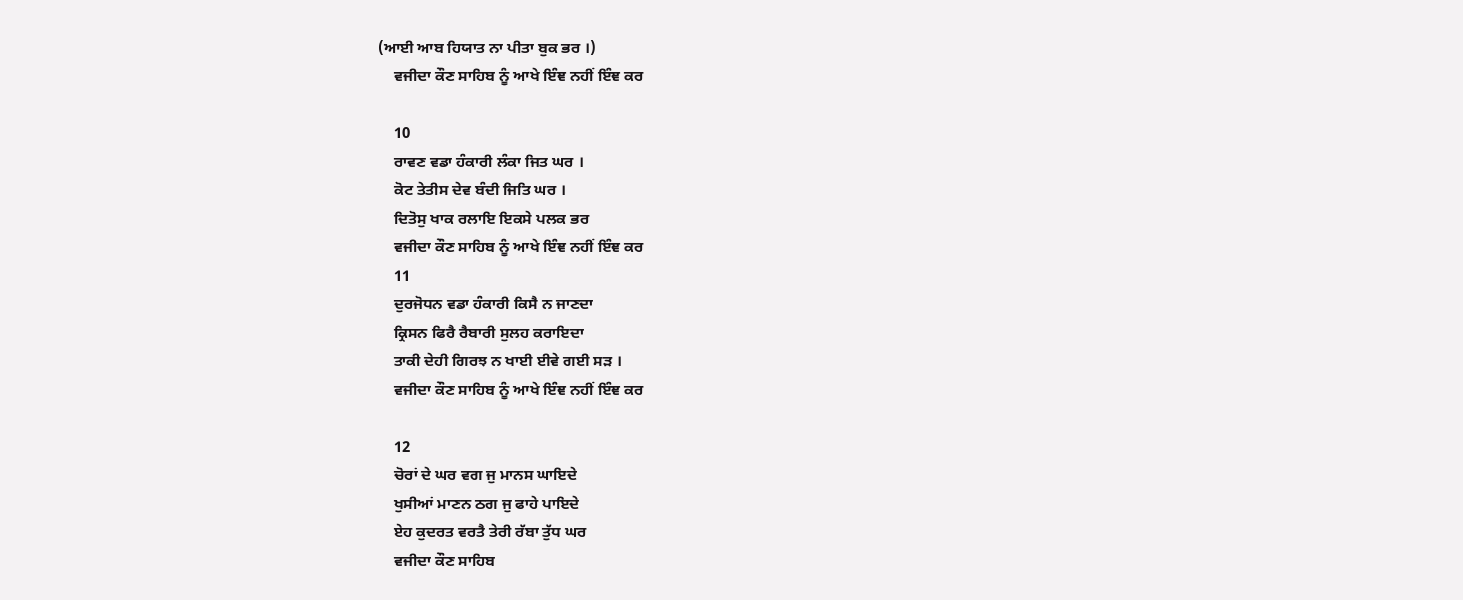(ਆਈ ਆਬ ਹਿਯਾਤ ਨਾ ਪੀਤਾ ਬੁਕ ਭਰ ।)
    ਵਜੀਦਾ ਕੌਣ ਸਾਹਿਬ ਨੂੰ ਆਖੇ ਇੰਞ ਨਹੀਂ ਇੰਞ ਕਰ

    10
    ਰਾਵਣ ਵਡਾ ਹੰਕਾਰੀ ਲੰਕਾ ਜਿਤ ਘਰ ।
    ਕੋਟ ਤੇਤੀਸ ਦੇਵ ਬੰਦੀ ਜਿਤਿ ਘਰ ।
    ਦਿਤੋਸੁ ਖਾਕ ਰਲਾਇ ਇਕਸੇ ਪਲਕ ਭਰ
    ਵਜੀਦਾ ਕੌਣ ਸਾਹਿਬ ਨੂੰ ਆਖੇ ਇੰਞ ਨਹੀਂ ਇੰਞ ਕਰ
    11
    ਦੁਰਜੋਧਨ ਵਡਾ ਹੰਕਾਰੀ ਕਿਸੈ ਨ ਜਾਣਦਾ
    ਕ੍ਰਿਸਨ ਫਿਰੈ ਰੈਬਾਰੀ ਸੁਲਹ ਕਰਾਇਦਾ
    ਤਾਕੀ ਦੇਹੀ ਗਿਰਝ ਨ ਖਾਈ ਈਵੇ ਗਈ ਸੜ ।
    ਵਜੀਦਾ ਕੌਣ ਸਾਹਿਬ ਨੂੰ ਆਖੇ ਇੰਞ ਨਹੀਂ ਇੰਞ ਕਰ

    12
    ਚੋਰਾਂ ਦੇ ਘਰ ਵਗ ਜੁ ਮਾਨਸ ਘਾਇਦੇ
    ਖੁਸੀਆਂ ਮਾਣਨ ਠਗ ਜੁ ਫਾਹੇ ਪਾਇਦੇ
    ਏਹ ਕੁਦਰਤ ਵਰਤੈ ਤੇਰੀ ਰੱਬਾ ਤੁੱਧ ਘਰ
    ਵਜੀਦਾ ਕੌਣ ਸਾਹਿਬ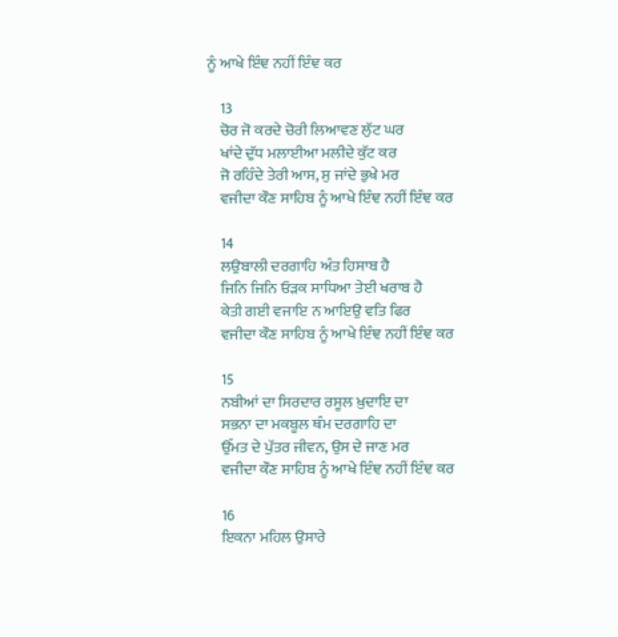ਨੂੰ ਆਖੇ ਇੰਞ ਨਹੀਂ ਇੰਞ ਕਰ

    13
    ਚੋਰ ਜੋ ਕਰਦੇ ਚੋਰੀ ਲਿਆਵਣ ਲੁੱਟ ਘਰ
    ਖਾਂਦੇ ਦੁੱਧ ਮਲਾਈਆ ਮਲੀਦੇ ਕੁੱਟ ਕਰ
    ਜੋ ਰਹਿੰਦੇ ਤੇਰੀ ਆਸ, ਸੁ ਜਾਂਦੇ ਭੁਖੇ ਮਰ
    ਵਜੀਦਾ ਕੌਣ ਸਾਹਿਬ ਨੂੰ ਆਖੇ ਇੰਞ ਨਹੀਂ ਇੰਞ ਕਰ

    14
    ਲਉਬਾਲੀ ਦਰਗਾਹਿ ਅੰਤ ਹਿਸਾਬ ਹੈ
    ਜਿਨਿ ਜਿਨਿ ਓੜਕ ਸਾਧਿਆ ਤੇਈ ਖਰਾਬ ਹੈ
    ਕੇਤੀ ਗਈ ਵਜਾਇ ਨ ਆਇਉ ਵਤਿ ਫਿਰ
    ਵਜੀਦਾ ਕੌਣ ਸਾਹਿਬ ਨੂੰ ਆਖੇ ਇੰਞ ਨਹੀਂ ਇੰਞ ਕਰ

    15
    ਨਬੀਆਂ ਦਾ ਸਿਰਦਾਰ ਰਸੂਲ ਖ਼ੁਦਾਇ ਦਾ
    ਸਭਨਾ ਦਾ ਮਕਬੂਲ ਥੰਮ ਦਰਗਾਹਿ ਦਾ
    ਉੱਮਤ ਦੇ ਪੁੱਤਰ ਜੀਵਨ, ਉਸ ਦੇ ਜਾਣ ਮਰ
    ਵਜੀਦਾ ਕੌਣ ਸਾਹਿਬ ਨੂੰ ਆਖੇ ਇੰਞ ਨਹੀਂ ਇੰਞ ਕਰ

    16
    ਇਕਨਾ ਮਹਿਲ ਉਸਾਰੇ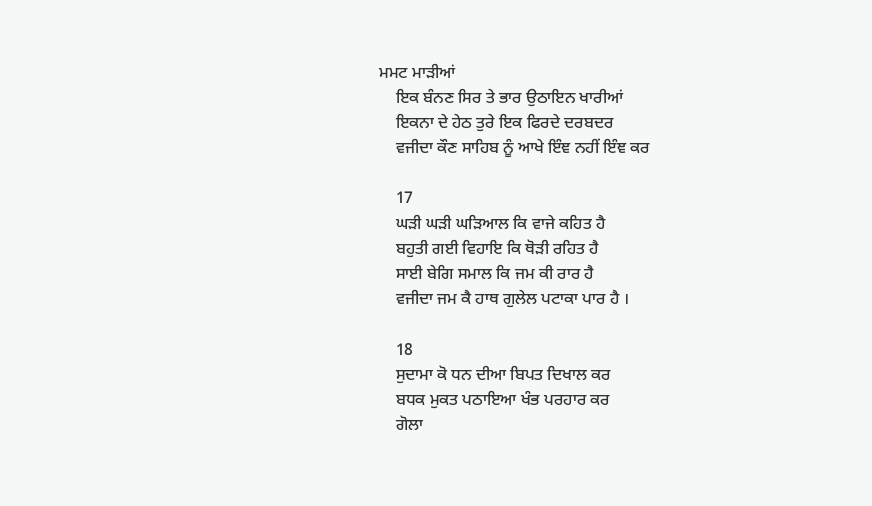ਮਮਟ ਮਾੜੀਆਂ
    ਇਕ ਬੰਨਣ ਸਿਰ ਤੇ ਭਾਰ ਉਠਾਇਨ ਖਾਰੀਆਂ
    ਇਕਨਾ ਦੇ ਹੇਠ ਤੁਰੇ ਇਕ ਫਿਰਦੇ ਦਰਬਦਰ
    ਵਜੀਦਾ ਕੌਣ ਸਾਹਿਬ ਨੂੰ ਆਖੇ ਇੰਞ ਨਹੀਂ ਇੰਞ ਕਰ

    17
    ਘੜੀ ਘੜੀ ਘੜਿਆਲ ਕਿ ਵਾਜੇ ਕਹਿਤ ਹੈ
    ਬਹੁਤੀ ਗਈ ਵਿਹਾਇ ਕਿ ਥੋੜੀ ਰਹਿਤ ਹੈ
    ਸਾਈ ਬੇਗਿ ਸਮਾਲ ਕਿ ਜਮ ਕੀ ਰਾਰ ਹੈ
    ਵਜੀਦਾ ਜਮ ਕੈ ਹਾਥ ਗੁਲੇਲ ਪਟਾਕਾ ਪਾਰ ਹੈ ।

    18
    ਸੁਦਾਮਾ ਕੋ ਧਨ ਦੀਆ ਬਿਪਤ ਦਿਖਾਲ ਕਰ
    ਬਧਕ ਮੁਕਤ ਪਠਾਇਆ ਖੰਭ ਪਰਹਾਰ ਕਰ
    ਗੋਲਾ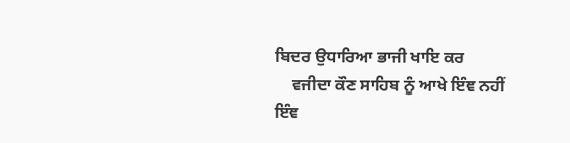ਬਿਦਰ ਉਧਾਰਿਆ ਭਾਜੀ ਖਾਇ ਕਰ
    ਵਜੀਦਾ ਕੌਣ ਸਾਹਿਬ ਨੂੰ ਆਖੇ ਇੰਞ ਨਹੀਂ ਇੰਞ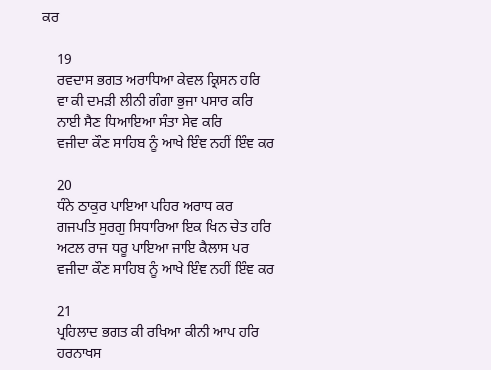ਕਰ

    19
    ਰਵਦਾਸ ਭਗਤ ਅਰਾਧਿਆ ਕੇਵਲ ਕ੍ਰਿਸਨ ਹਰਿ
    ਵਾ ਕੀ ਦਮੜੀ ਲੀਨੀ ਗੰਗਾ ਭੁਜਾ ਪਸਾਰ ਕਰਿ
    ਨਾਈ ਸੈਣ ਧਿਆਇਆ ਸੰਤਾ ਸੇਵ ਕਰਿ
    ਵਜੀਦਾ ਕੌਣ ਸਾਹਿਬ ਨੂੰ ਆਖੇ ਇੰਞ ਨਹੀਂ ਇੰਞ ਕਰ

    20
    ਧੰਨੇ ਠਾਕੁਰ ਪਾਇਆ ਪਹਿਰ ਅਰਾਧ ਕਰ
    ਗਜਪਤਿ ਸੁਰਗੁ ਸਿਧਾਰਿਆ ਇਕ ਖਿਨ ਚੇਤ ਹਰਿ
    ਅਟਲ ਰਾਜ ਧਰੂ ਪਾਇਆ ਜਾਇ ਕੈਲਾਸ ਪਰ
    ਵਜੀਦਾ ਕੌਣ ਸਾਹਿਬ ਨੂੰ ਆਖੇ ਇੰਞ ਨਹੀਂ ਇੰਞ ਕਰ

    21
    ਪ੍ਰਹਿਲਾਦ ਭਗਤ ਕੀ ਰਖਿਆ ਕੀਨੀ ਆਪ ਹਰਿ
    ਹਰਨਾਖਸ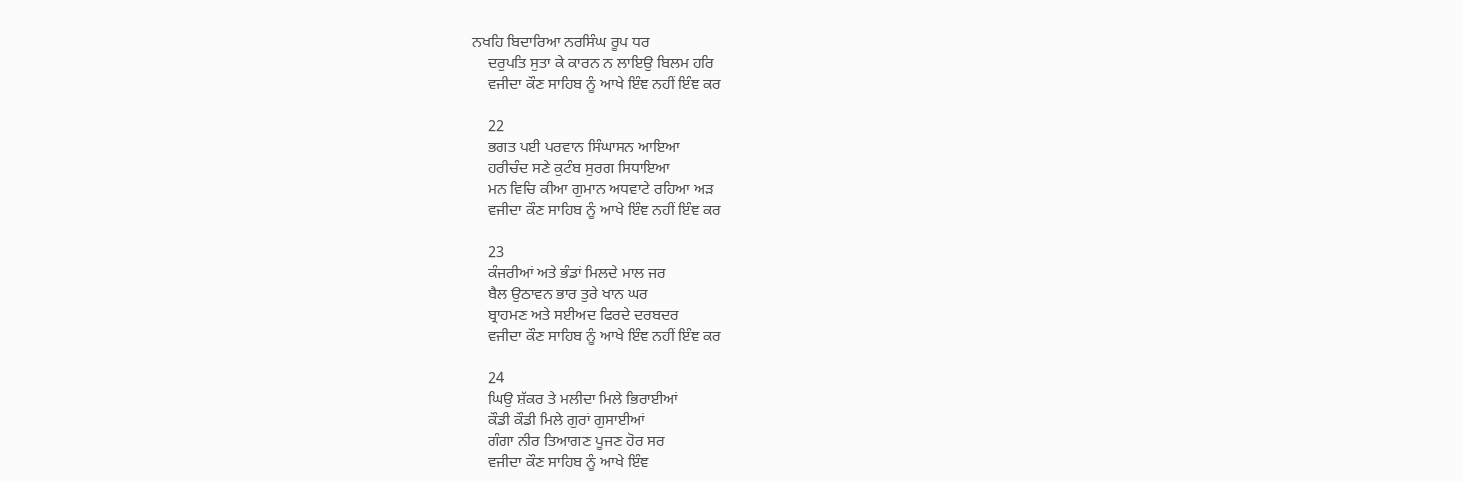ਨਖਹਿ ਬਿਦਾਰਿਆ ਨਰਸਿੰਘ ਰੂਪ ਧਰ
    ਦਰੁਪਤਿ ਸੁਤਾ ਕੇ ਕਾਰਨ ਨ ਲਾਇਉ ਬਿਲਮ ਹਰਿ
    ਵਜੀਦਾ ਕੌਣ ਸਾਹਿਬ ਨੂੰ ਆਖੇ ਇੰਞ ਨਹੀਂ ਇੰਞ ਕਰ

    22
    ਭਗਤ ਪਈ ਪਰਵਾਨ ਸਿੰਘਾਸਨ ਆਇਆ
    ਹਰੀਚੰਦ ਸਣੇ ਕੁਟੰਬ ਸੁਰਗ ਸਿਧਾਇਆ
    ਮਨ ਵਿਚਿ ਕੀਆ ਗੁਮਾਨ ਅਧਵਾਟੇ ਰਹਿਆ ਅੜ
    ਵਜੀਦਾ ਕੌਣ ਸਾਹਿਬ ਨੂੰ ਆਖੇ ਇੰਞ ਨਹੀਂ ਇੰਞ ਕਰ

    23
    ਕੰਜਰੀਆਂ ਅਤੇ ਭੰਡਾਂ ਮਿਲਦੇ ਮਾਲ ਜਰ
    ਬੈਲ ਉਠਾਵਨ ਭਾਰ ਤੁਰੇ ਖਾਨ ਘਰ
    ਬ੍ਰਾਹਮਣ ਅਤੇ ਸਈਅਦ ਫਿਰਦੇ ਦਰਬਦਰ
    ਵਜੀਦਾ ਕੌਣ ਸਾਹਿਬ ਨੂੰ ਆਖੇ ਇੰਞ ਨਹੀਂ ਇੰਞ ਕਰ

    24
    ਘਿਉ ਸ਼ੱਕਰ ਤੇ ਮਲੀਦਾ ਮਿਲੇ ਭਿਰਾਈਆਂ
    ਕੌਡੀ ਕੌਡੀ ਮਿਲੇ ਗੁਰਾਂ ਗੁਸਾਈਆਂ
    ਗੰਗਾ ਨੀਰ ਤਿਆਗਣ ਪੂਜਣ ਹੋਰ ਸਰ
    ਵਜੀਦਾ ਕੌਣ ਸਾਹਿਬ ਨੂੰ ਆਖੇ ਇੰਞ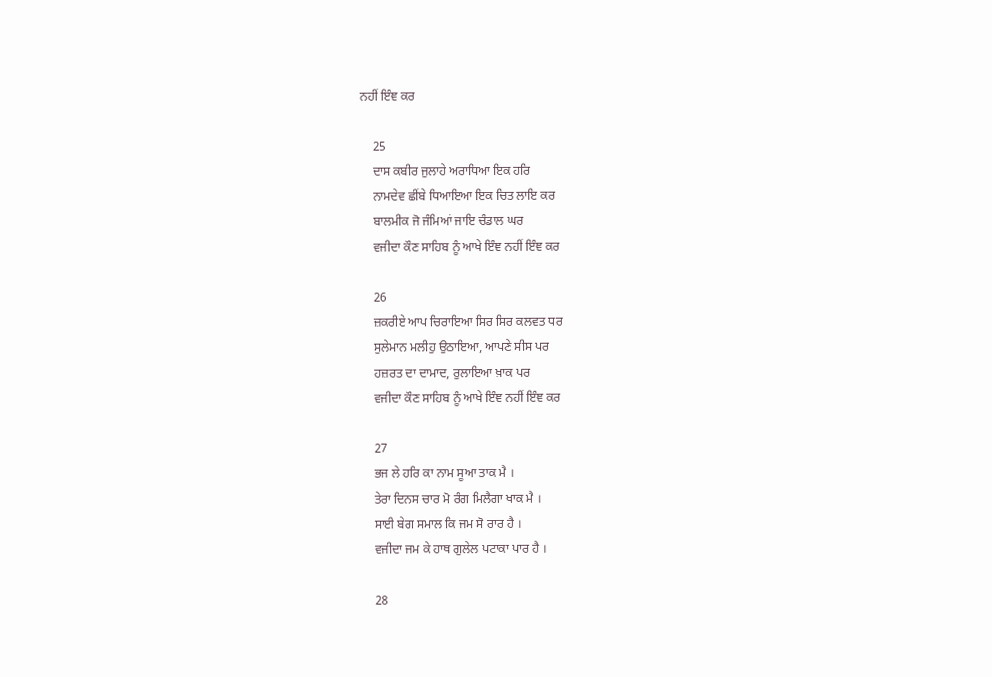ਨਹੀਂ ਇੰਞ ਕਰ

    25
    ਦਾਸ ਕਬੀਰ ਜੁਲਾਹੇ ਅਰਾਧਿਆ ਇਕ ਹਰਿ
    ਨਾਮਦੇਵ ਛੀਂਬੇ ਧਿਆਇਆ ਇਕ ਚਿਤ ਲਾਇ ਕਰ
    ਬਾਲਮੀਕ ਜੋ ਜੰਮਿਆਂ ਜਾਇ ਚੰਡਾਲ ਘਰ
    ਵਜੀਦਾ ਕੌਣ ਸਾਹਿਬ ਨੂੰ ਆਖੇ ਇੰਞ ਨਹੀਂ ਇੰਞ ਕਰ

    26
    ਜ਼ਕਰੀਏ ਆਪ ਚਿਰਾਇਆ ਸਿਰ ਸਿਰ ਕਲਵਤ ਧਰ
    ਸੁਲੇਮਾਨ ਮਲੀਹੁ ਉਠਾਇਆ, ਆਪਣੇ ਸੀਸ ਪਰ
    ਹਜ਼ਰਤ ਦਾ ਦਾਮਾਦ, ਰੁਲਾਇਆ ਖ਼ਾਕ ਪਰ
    ਵਜੀਦਾ ਕੌਣ ਸਾਹਿਬ ਨੂੰ ਆਖੇ ਇੰਞ ਨਹੀਂ ਇੰਞ ਕਰ

    27
    ਭਜ ਲੇ ਹਰਿ ਕਾ ਨਾਮ ਸੂਆ ਤਾਕ ਮੈ ।
    ਤੇਰਾ ਦਿਨਸ ਚਾਰ ਮੋ ਰੰਗ ਮਿਲੈਗਾ ਖਾਕ ਮੈ ।
    ਸਾਈ ਬੇਗ ਸਮਾਲ ਕਿ ਜਮ ਸੋ ਰਾਰ ਹੈ ।
    ਵਜੀਦਾ ਜਮ ਕੇ ਹਾਥ ਗੁਲੇਲ ਪਟਾਕਾ ਪਾਰ ਹੈ ।

    28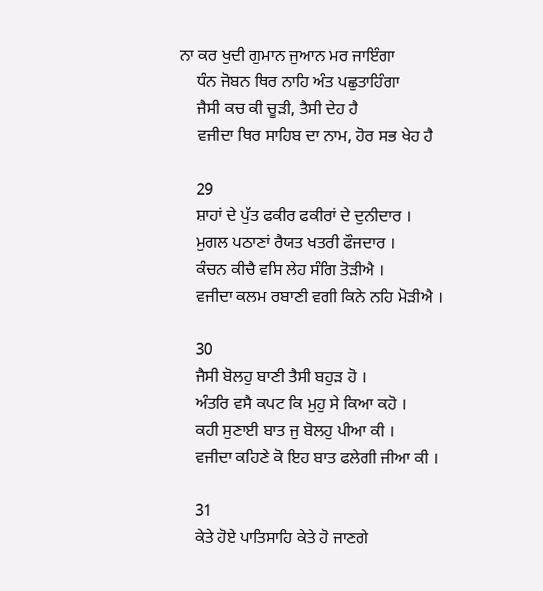ਨਾ ਕਰ ਖੁਦੀ ਗੁਮਾਨ ਜੁਆਨ ਮਰ ਜਾਇੰਗਾ
    ਧੰਨ ਜੋਬਨ ਥਿਰ ਨਾਹਿ ਅੰਤ ਪਛੁਤਾਹਿੰਗਾ
    ਜੈਸੀ ਕਚ ਕੀ ਚੂੜੀ, ਤੈਸੀ ਦੇਹ ਹੈ
    ਵਜੀਦਾ ਥਿਰ ਸਾਹਿਬ ਦਾ ਨਾਮ, ਹੋਰ ਸਭ ਖੇਹ ਹੈ

    29
    ਸ਼ਾਹਾਂ ਦੇ ਪੁੱਤ ਫਕੀਰ ਫਕੀਰਾਂ ਦੇ ਦੁਨੀਦਾਰ ।
    ਮੁਗਲ ਪਠਾਣਾਂ ਰੈਯਤ ਖਤਰੀ ਫੌਜਦਾਰ ।
    ਕੰਚਨ ਕੀਚੈ ਵਸਿ ਲੇਹ ਸੰਗਿ ਤੋੜੀਐ ।
    ਵਜੀਦਾ ਕਲਮ ਰਬਾਣੀ ਵਗੀ ਕਿਨੇ ਨਹਿ ਮੋੜੀਐ ।

    30
    ਜੈਸੀ ਬੋਲਹੁ ਬਾਣੀ ਤੈਸੀ ਬਹੁੜ ਹੋ ।
    ਅੰਤਰਿ ਵਸੈ ਕਪਟ ਕਿ ਮੁਹੁ ਸੇ ਕਿਆ ਕਹੋ ।
    ਕਹੀ ਸੁਣਾਈ ਬਾਤ ਜੁ ਬੋਲਹੁ ਪੀਆ ਕੀ ।
    ਵਜੀਦਾ ਕਹਿਣੇ ਕੋ ਇਹ ਬਾਤ ਫਲੇਗੀ ਜੀਆ ਕੀ ।

    31
    ਕੇਤੇ ਹੋਏ ਪਾਤਿਸਾਹਿ ਕੇਤੇ ਹੋ ਜਾਣਗੇ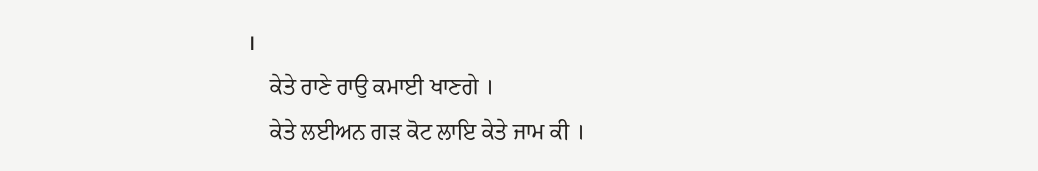।
    ਕੇਤੇ ਰਾਣੇ ਰਾਉ ਕਮਾਈ ਖਾਣਗੇ ।
    ਕੇਤੇ ਲਈਅਨ ਗੜ ਕੋਟ ਲਾਇ ਕੇਤੇ ਜਾਮ ਕੀ ।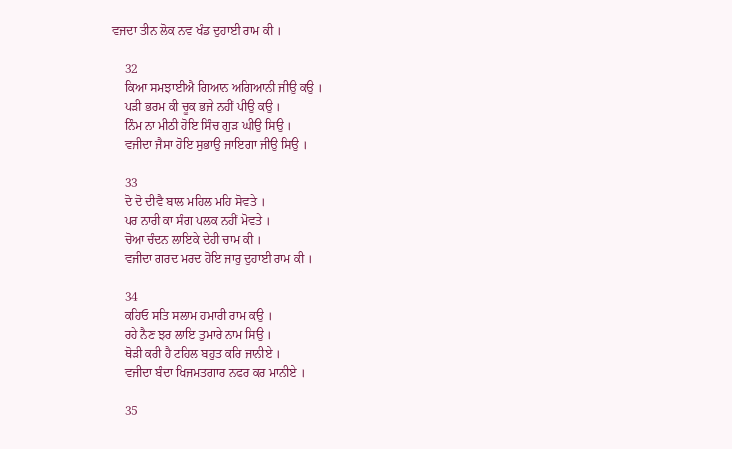ਵਜਦਾ ਤੀਨ ਲੋਕ ਨਵ ਖੰਡ ਦੁਹਾਈ ਰਾਮ ਕੀ ।

    32
    ਕਿਆ ਸਮਝਾਈਐ ਗਿਆਨ ਅਗਿਆਨੀ ਜੀਉ ਕਉ ।
    ਪੜੀ ਭਰਮ ਕੀ ਚੂਕ ਭਜੇ ਨਹੀਂ ਪੀਉ ਕਉ ।
    ਨਿੰਮ ਨਾ ਮੀਠੀ ਹੋਇ ਸਿੰਚ ਗੁੜ ਘੀਉ ਸਿਉ ।
    ਵਜੀਦਾ ਜੈਸਾ ਹੋਇ ਸੁਭਾਉ ਜਾਇਗਾ ਜੀਉ ਸਿਉ ।

    33
    ਦੋ ਦੋ ਦੀਵੈ ਬਾਲ ਮਹਿਲ ਮਹਿ ਸੋਵਤੇ ।
    ਪਰ ਨਾਰੀ ਕਾ ਸੰਗ ਪਲਕ ਨਹੀਂ ਮੋਵਤੇ ।
    ਚੋਆ ਚੰਦਨ ਲਾਇਕੇ ਦੇਹੀ ਚਾਮ ਕੀ ।
    ਵਜੀਦਾ ਗਰਦ ਮਰਦ ਹੋਇ ਜਾਰੁ ਦੁਹਾਈ ਰਾਮ ਕੀ ।

    34
    ਕਹਿਓ ਸਤਿ ਸਲਾਮ ਹਮਾਰੀ ਰਾਮ ਕਉ ।
    ਰਹੇ ਨੈਣ ਝਰ ਲਾਇ ਤੁਮਾਰੇ ਨਾਮ ਸਿਉ ।
    ਥੋੜੀ ਕਰੀ ਹੈ ਟਹਿਲ ਬਹੁਤ ਕਰਿ ਜਾਨੀਏ ।
    ਵਜੀਦਾ ਬੰਦਾ ਖਿਜਮਤਗਾਰ ਨਫਰ ਕਰ ਮਾਨੀਏ ।

    35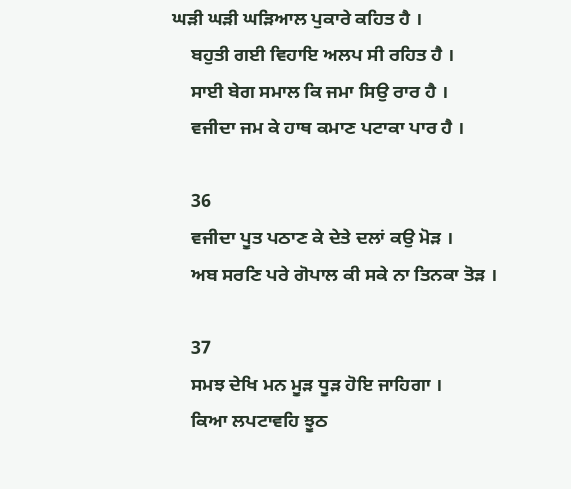ਘੜੀ ਘੜੀ ਘੜਿਆਲ ਪੁਕਾਰੇ ਕਹਿਤ ਹੈ ।
    ਬਹੁਤੀ ਗਈ ਵਿਹਾਇ ਅਲਪ ਸੀ ਰਹਿਤ ਹੈ ।
    ਸਾਈ ਬੇਗ ਸਮਾਲ ਕਿ ਜਮਾ ਸਿਉ ਰਾਰ ਹੈ ।
    ਵਜੀਦਾ ਜਮ ਕੇ ਹਾਥ ਕਮਾਣ ਪਟਾਕਾ ਪਾਰ ਹੈ ।

    36
    ਵਜੀਦਾ ਪੂਤ ਪਠਾਣ ਕੇ ਦੇਤੇ ਦਲਾਂ ਕਉ ਮੋੜ ।
    ਅਬ ਸਰਣਿ ਪਰੇ ਗੋਪਾਲ ਕੀ ਸਕੇ ਨਾ ਤਿਨਕਾ ਤੋੜ ।

    37
    ਸਮਝ ਦੇਖਿ ਮਨ ਮੂੜ ਧੂੜ ਹੋਇ ਜਾਹਿਗਾ ।
    ਕਿਆ ਲਪਟਾਵਹਿ ਝੂਠ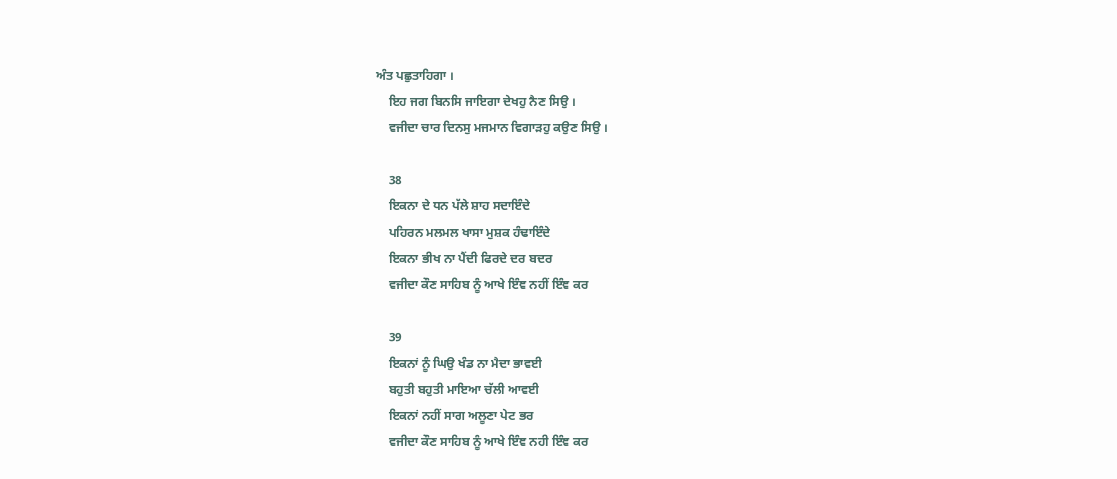ਅੰਤ ਪਛੁਤਾਹਿਗਾ ।
    ਇਹ ਜਗ ਬਿਨਸਿ ਜਾਇਗਾ ਦੇਖਹੁ ਨੈਣ ਸਿਉ ।
    ਵਜੀਦਾ ਚਾਰ ਦਿਨਸੁ ਮਜਮਾਨ ਵਿਗਾੜਹੁ ਕਉਣ ਸਿਉ ।

    38
    ਇਕਨਾ ਦੇ ਧਨ ਪੱਲੇ ਸ਼ਾਹ ਸਦਾਇੰਦੇ
    ਪਹਿਰਨ ਮਲਮਲ ਖਾਸਾ ਮੁਸ਼ਕ ਹੰਢਾਇੰਦੇ
    ਇਕਨਾ ਭੀਖ ਨਾ ਪੈਂਦੀ ਫਿਰਦੇ ਦਰ ਬਦਰ
    ਵਜੀਦਾ ਕੌਣ ਸਾਹਿਬ ਨੂੰ ਆਖੇ ਇੰਞ ਨਹੀਂ ਇੰਞ ਕਰ

    39
    ਇਕਨਾਂ ਨੂੰ ਘਿਉ ਖੰਡ ਨਾ ਮੈਦਾ ਭਾਵਈ
    ਬਹੁਤੀ ਬਹੁਤੀ ਮਾਇਆ ਚੱਲੀ ਆਵਈ
    ਇਕਨਾਂ ਨਹੀਂ ਸਾਗ ਅਲੂਣਾ ਪੇਟ ਭਰ
    ਵਜੀਦਾ ਕੌਣ ਸਾਹਿਬ ਨੂੰ ਆਖੇ ਇੰਞ ਨਹੀ ਇੰਞ ਕਰ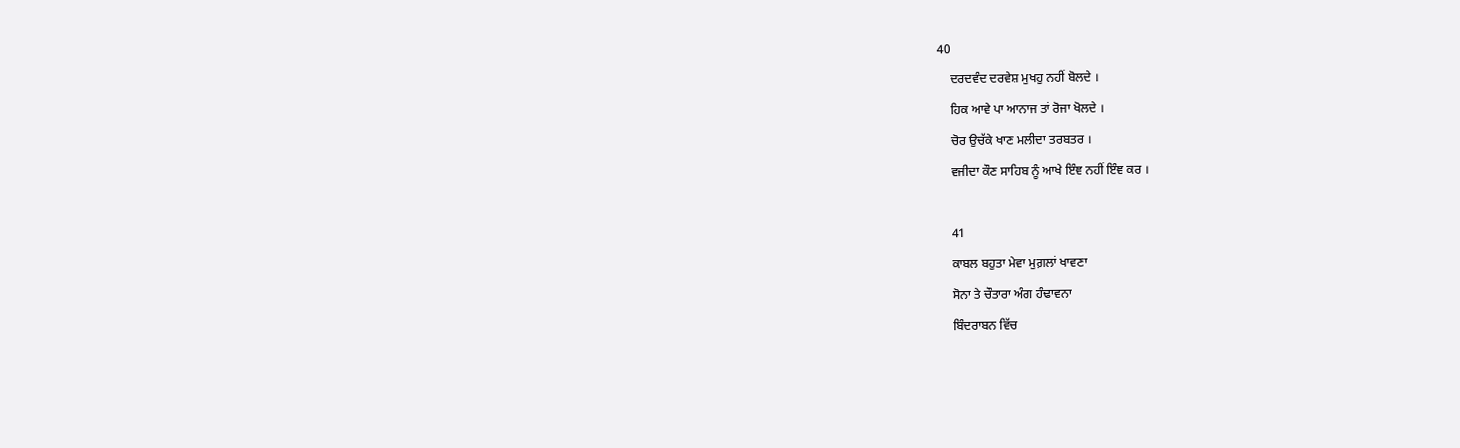40
    ਦਰਦਵੰਦ ਦਰਵੇਸ਼ ਮੁਖਹੁ ਨਹੀਂ ਬੋਲਦੇ ।
    ਹਿਕ ਆਵੇ ਪਾ ਆਨਾਜ ਤਾਂ ਰੋਜਾ ਖੋਲਦੇ ।
    ਚੋਰ ਉਚੱਕੇ ਖਾਣ ਮਲੀਦਾ ਤਰਬਤਰ ।
    ਵਜੀਦਾ ਕੌਣ ਸਾਹਿਬ ਨੂੰ ਆਖੇ ਇੰਞ ਨਹੀਂ ਇੰਞ ਕਰ ।

    41
    ਕਾਬਲ ਬਹੁਤਾ ਮੇਵਾ ਮੁਗ਼ਲਾਂ ਖਾਵਣਾ
    ਸੋਨਾ ਤੇ ਚੌਤਾਰਾ ਅੰਗ ਹੰਢਾਵਨਾ
    ਬਿੰਦਰਾਬਨ ਵਿੱਚ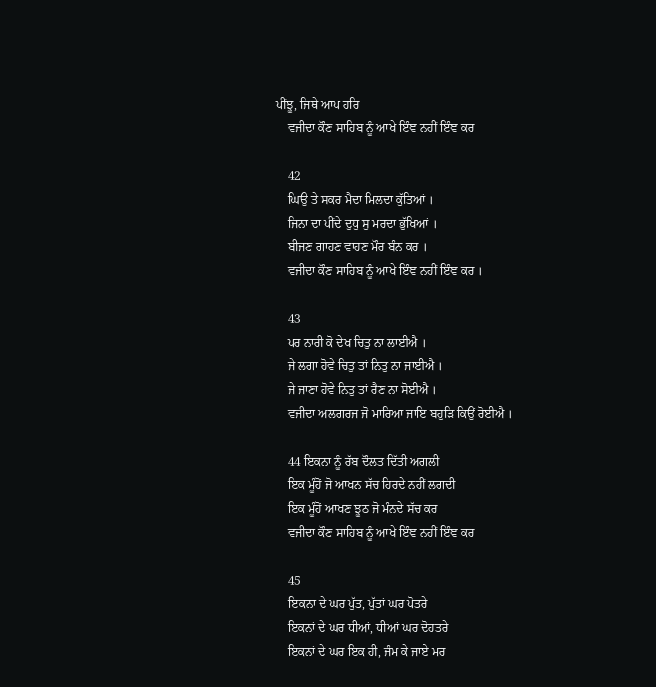ਪੀਂਝੂ, ਜਿਥੇ ਆਪ ਹਰਿ
    ਵਜੀਦਾ ਕੌਣ ਸਾਹਿਬ ਨੂੰ ਆਖੇ ਇੰਞ ਨਹੀਂ ਇੰਞ ਕਰ

    42
    ਘਿਉ ਤੇ ਸਕਰ ਮੈਦਾ ਮਿਲਦਾ ਕੁੱਤਿਆਂ ।
    ਜਿਨਾ ਦਾ ਪੀਂਦੇ ਦੁਧੁ ਸੁ ਮਰਦਾ ਭੁੱਖਿਆਂ ।
    ਬੀਜਣ ਗਾਹਣ ਵਾਹਣ ਮੌਰ ਬੰਨ ਕਰ ।
    ਵਜੀਦਾ ਕੌਣ ਸਾਹਿਬ ਨੂੰ ਆਖੇ ਇੰਞ ਨਹੀਂ ਇੰਞ ਕਰ ।

    43
    ਪਰ ਨਾਰੀ ਕੋ ਦੇਖ ਚਿਤੁ ਨਾ ਲਾਈਐ ।
    ਜੇ ਲਗਾ ਹੋਵੇ ਚਿਤੁ ਤਾਂ ਨਿਤੁ ਨਾ ਜਾਈਐ ।
    ਜੇ ਜਾਣਾ ਹੋਵੇ ਨਿਤੁ ਤਾਂ ਰੈਣ ਨਾ ਸੋਈਐ ।
    ਵਜੀਦਾ ਅਲਗਰਜ ਜੋ ਮਾਰਿਆ ਜਾਇ ਬਹੁੜਿ ਕਿਉਂ ਰੋਈਐ ।

    44 ਇਕਨਾ ਨੂੰ ਰੱਬ ਦੌਲਤ ਦਿੱਤੀ ਅਗਲੀ
    ਇਕ ਮੂੰਹੋਂ ਜੋ ਆਖਨ ਸੱਚ ਹਿਰਦੇ ਨਹੀਂ ਲਗਦੀ
    ਇਕ ਮੂੰਹੋਂ ਆਖਣ ਝੂਠ ਜੋ ਮੰਨਦੇ ਸੱਚ ਕਰ
    ਵਜੀਦਾ ਕੌਣ ਸਾਹਿਬ ਨੂੰ ਆਖੇ ਇੰਞ ਨਹੀਂ ਇੰਞ ਕਰ

    45
    ਇਕਨਾ ਦੇ ਘਰ ਪੁੱਤ, ਪੁੱਤਾਂ ਘਰ ਪੋਤਰੇ
    ਇਕਨਾਂ ਦੇ ਘਰ ਧੀਆਂ, ਧੀਆਂ ਘਰ ਦੋਹਤਰੇ
    ਇਕਨਾਂ ਦੇ ਘਰ ਇਕ ਹੀ, ਜੰਮ ਕੇ ਜਾਏ ਮਰ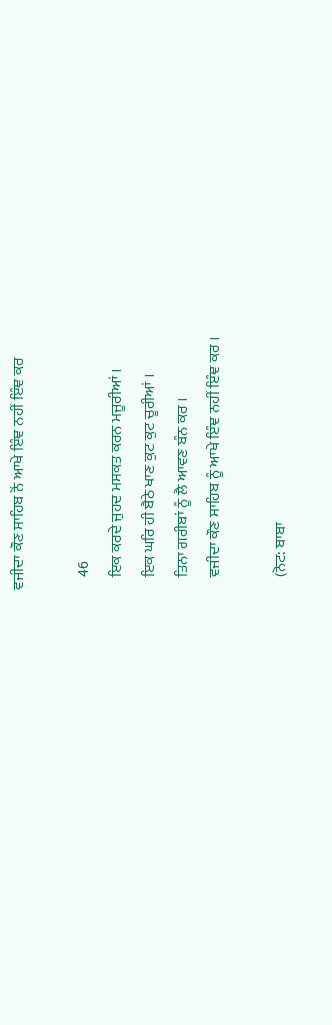ਵਜੀਦਾ ਕੌਣ ਸਾਹਿਬ ਨੋਂ ਆਖੇ ਇੰਞ ਨਹੀਂ ਇੰਞ ਕਰ

    46
    ਇਕ ਕਰਦੇ ਜੁਹਦ ਮਸਕਤ ਕਰਨ ਮਜੂਰੀਆਂ ।
    ਇਕ ਘਰਿ ਹੀ ਬੈਠੇ ਖਾਣ ਕੁਟ ਕੁਟ ਚੂਰੀਆਂ ।
    ਤਿਨਾ ਗਰੀਬਾਂ ਨੂੰ ਲੈ ਆਵਣ ਬੰਨ ਕਰ ।
    ਵਜੀਦਾ ਕੌਣ ਸਾਹਿਬ ਨੂੰ ਆਖੇ ਇੰਞ ਨਹੀਂ ਇੰਞ ਕਰ ।

    (ਨੋਟ: ਬਾਬਾ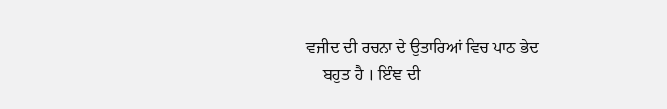ਵਜੀਦ ਦੀ ਰਚਨਾ ਦੇ ਉਤਾਰਿਆਂ ਵਿਚ ਪਾਠ ਭੇਦ
    ਬਹੁਤ ਹੈ । ਇੰਞ ਦੀ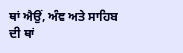ਥਾਂ ਐਉਂ, ਅੰਞ ਅਤੇ ਸਾਹਿਬ ਦੀ ਥਾਂ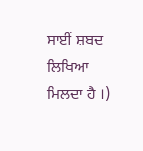ਸਾਈਂ ਸ਼ਬਦ ਲਿਖਿਆ ਮਿਲਦਾ ਹੈ ।)